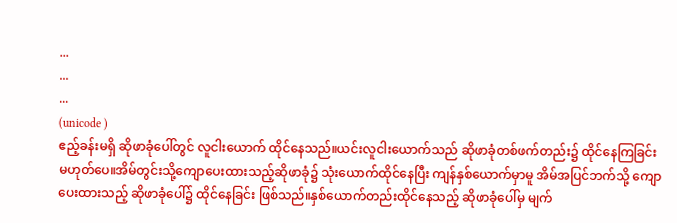...
...
...
(unicode )
ဧည့်ခန်းမရှိ ဆိုဖာခုံပေါ်တွင် လူငါးယောက် ထိုင်နေသည်။ယင်းလူငါးယောက်သည် ဆိုဖာခုံတစ်ဖက်တည်း၌ ထိုင်နေကြခြင်းမဟုတ်ပေ။အိမ်တွင်းသို့ကျောပေးထားသည့်ဆိုဖာခုံ၌ သုံးယောက်ထိုင်နေပြီး ကျန်နှစ်ယောက်မှာမူ အိမ်အပြင်ဘက်သို့ ကျောပေးထားသည့် ဆိုဖာခုံပေါ်၌ ထိုင်နေခြင်း ဖြစ်သည်။နှစ်ယောက်တည်းထိုင်နေသည့် ဆိုဖာခုံပေါ်မှ မျက်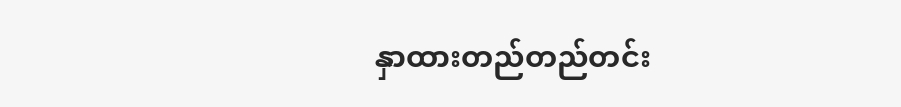နှာထားတည်တည်တင်း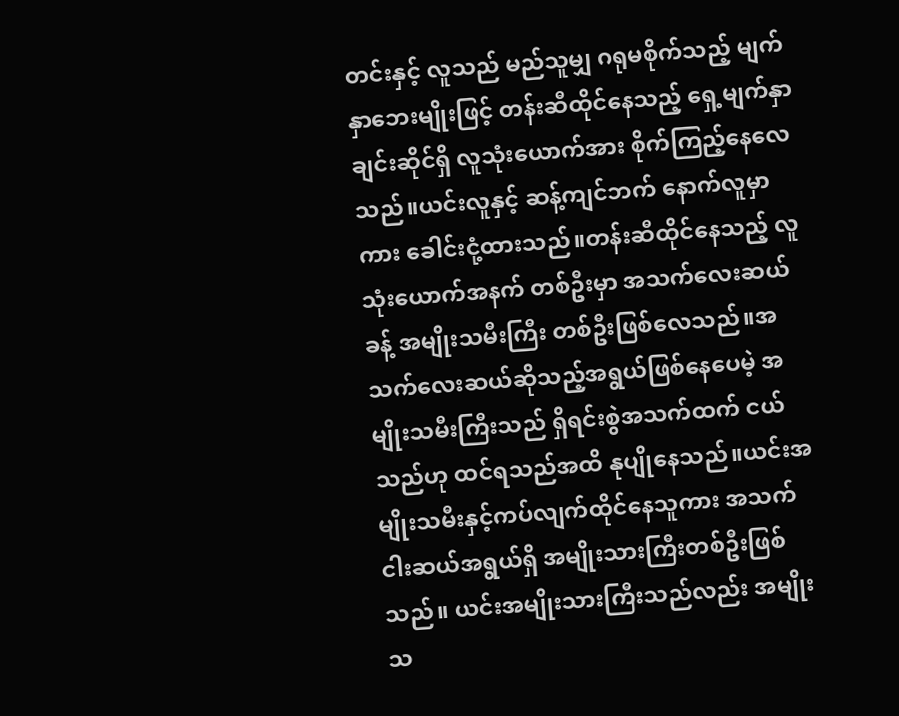တင်းနှင့် လူသည် မည်သူမျှ ဂရုမစိုက်သည့် မျက်နှာဘေးမျိုးဖြင့် တန်းဆီထိုင်နေသည့် ရှေ့မျက်နှာချင်းဆိုင်ရှိ လူသုံးယောက်အား စိုက်ကြည့်နေလေသည်။ယင်းလူနှင့် ဆန့်ကျင်ဘက် နောက်လူမှာကား ခေါင်းငုံ့ထားသည်။တန်းဆီထိုင်နေသည့် လူသုံးယောက်အနက် တစ်ဦးမှာ အသက်လေးဆယ်ခန့် အမျိုးသမီးကြီး တစ်ဦးဖြစ်လေသည်။အသက်လေးဆယ်ဆိုသည့်အရွယ်ဖြစ်နေပေမဲ့ အမျိုးသမီးကြီးသည် ရှိရင်းစွဲအသက်ထက် ငယ်သည်ဟု ထင်ရသည်အထိ နုပျိုနေသည်။ယင်းအမျိုးသမီးနှင့်ကပ်လျက်ထိုင်နေသူကား အသက်ငါးဆယ်အရွယ်ရှိ အမျိုးသားကြီးတစ်ဦးဖြစ်သည်။ ယင်းအမျိုးသားကြီးသည်လည်း အမျိုးသ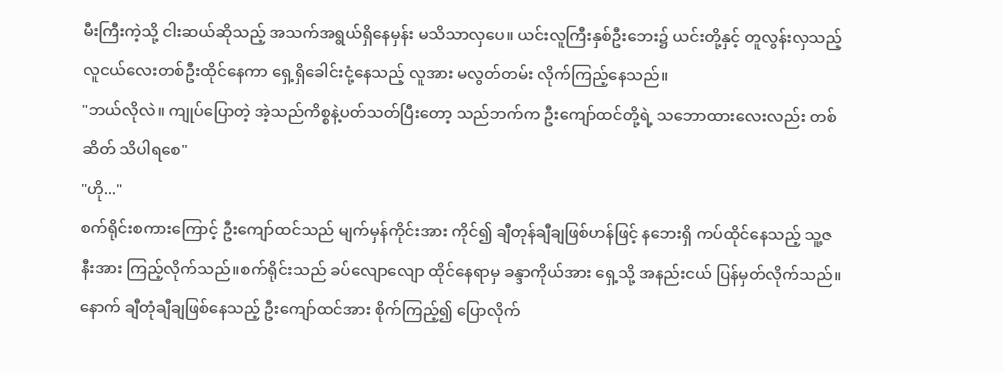မီးကြီးကဲ့သို့ ငါးဆယ်ဆိုသည့် အသက်အရွယ်ရှိနေမှန်း မသိသာလှပေ။ ယင်းလူကြီးနှစ်ဦးဘေး၌ ယင်းတို့နှင့် တူလွန်းလှသည့် လူငယ်လေးတစ်ဦးထိုင်နေကာ ရှေ့ရှိခေါင်းငုံ့နေသည့် လူအား မလွတ်တမ်း လိုက်ကြည့်နေသည်။
"ဘယ်လိုလဲ။ ကျုပ်ပြောတဲ့ အဲ့သည်ကိစ္စနဲ့ပတ်သတ်ပြီးတော့ သည်ဘက်က ဦးကျော်ထင်တို့ရဲ့ သဘောထားလေးလည်း တစ်ဆိတ် သိပါရစေ"
"ဟို..."
စက်ရိုင်းစကားကြောင့် ဦးကျော်ထင်သည် မျက်မှန်ကိုင်းအား ကိုင်၍ ချီတုန်ချီချဖြစ်ဟန်ဖြင့် နဘေးရှိ ကပ်ထိုင်နေသည့် သူ့ဇနီးအား ကြည့်လိုက်သည်။စက်ရိုင်းသည် ခပ်လျောလျော ထိုင်နေရာမှ ခန္ဒာကိုယ်အား ရှေ့သို့ အနည်းငယ် ပြန်မှတ်လိုက်သည်။နောက် ချီတုံချီချဖြစ်နေသည့် ဦးကျော်ထင်အား စိုက်ကြည့်၍ ပြောလိုက်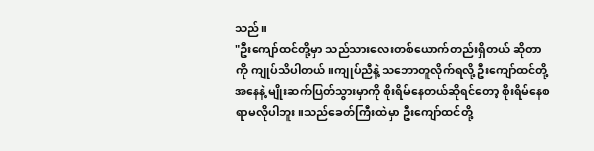သည်။
"ဦးကျော်ထင်တို့မှာ သည်သားလေးတစ်ယောက်တည်းရှိတယ် ဆိုတာကို ကျုပ်သိပါတယ်။ကျုပ်ညီနဲ့ သဘောတူလိုက်ရလို့ ဦးကျော်ထင်တို့အနေနဲ့ မျိုးဆက်ပြတ်သွားမှာကို စိုးရိမ်နေတယ်ဆိုရင်တော့ စိုးရိမ်နေစရာမလိုပါဘူး။သည်ခေတ်ကြီးထဲမှာ ဦးကျော်ထင်တို့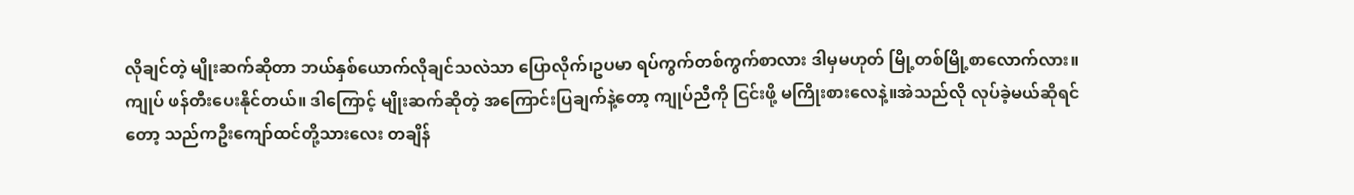လိုချင်တဲ့ မျိုးဆက်ဆိုတာ ဘယ်နှစ်ယောက်လိုချင်သလဲသာ ပြောလိုက်၊ဥပမာ ရပ်ကွက်တစ်ကွက်စာလား ဒါမှမဟုတ် မြို့တစ်မြို့စာလောက်လား။ကျုပ် ဖန်တီးပေးနိုင်တယ်။ ဒါကြောင့် မျိုးဆက်ဆိုတဲ့ အကြောင်းပြချက်နဲ့တော့ ကျုပ်ညီကို ငြင်းဖို့ မကြိုးစားလေနဲ့။အဲသည်လို လုပ်ခဲ့မယ်ဆိုရင်တော့ သည်ကဦးကျော်ထင်တို့သားလေး တချိန်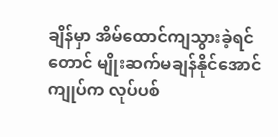ချိန်မှာ အိမ်ထောင်ကျသွားခဲ့ရင်တောင် မျိုးဆက်မချန်နိုင်အောင် ကျုပ်က လုပ်ပစ်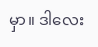မှာ။ ဒါလေး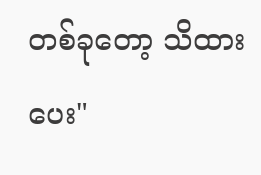တစ်ခုတော့ သိထားပေး"